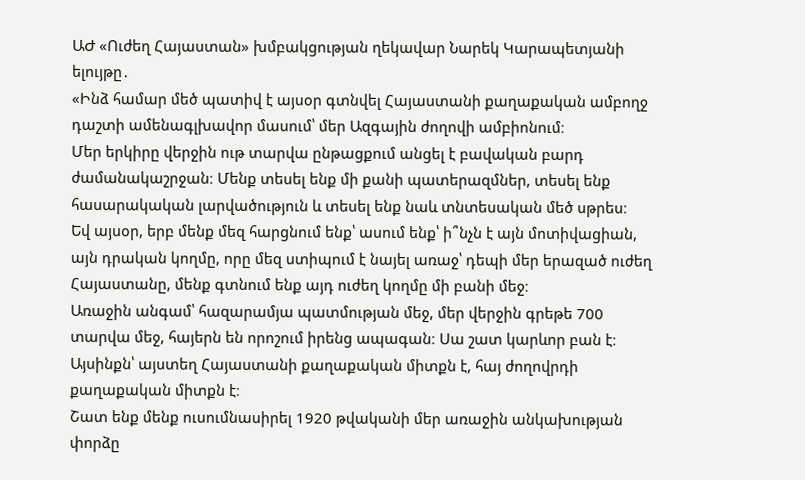ԱԺ «Ուժեղ Հայաստան» խմբակցության ղեկավար Նարեկ Կարապետյանի ելույթը․
«Ինձ համար մեծ պատիվ է այսօր գտնվել Հայաստանի քաղաքական ամբողջ դաշտի ամենագլխավոր մասում՝ մեր Ազգային ժողովի ամբիոնում։
Մեր երկիրը վերջին ութ տարվա ընթացքում անցել է բավական բարդ ժամանակաշրջան։ Մենք տեսել ենք մի քանի պատերազմներ, տեսել ենք հասարակական լարվածություն և տեսել ենք նաև տնտեսական մեծ սթրես։
Եվ այսօր, երբ մենք մեզ հարցնում ենք՝ ասում ենք՝ ի՞նչն է այն մոտիվացիան, այն դրական կողմը, որը մեզ ստիպում է նայել առաջ՝ դեպի մեր երազած ուժեղ Հայաստանը, մենք գտնում ենք այդ ուժեղ կողմը մի բանի մեջ։
Առաջին անգամ՝ հազարամյա պատմության մեջ, մեր վերջին գրեթե 700 տարվա մեջ, հայերն են որոշում իրենց ապագան։ Սա շատ կարևոր բան է։ Այսինքն՝ այստեղ Հայաստանի քաղաքական միտքն է, հայ ժողովրդի քաղաքական միտքն է։
Շատ ենք մենք ուսումնասիրել 1920 թվականի մեր առաջին անկախության փորձը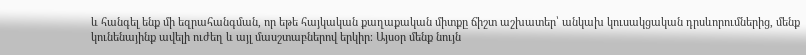և հանգել ենք մի եզրահանգման, որ եթե հայկական քաղաքական միտքը ճիշտ աշխատեր՝ անկախ կուսակցական դրսևորումներից, մենք կունենայինք ավելի ուժեղ և այլ մասշտաբներով երկիր։ Այսօր մենք նույն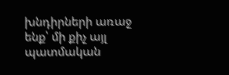խնդիրների առաջ ենք՝ մի քիչ այլ պատմական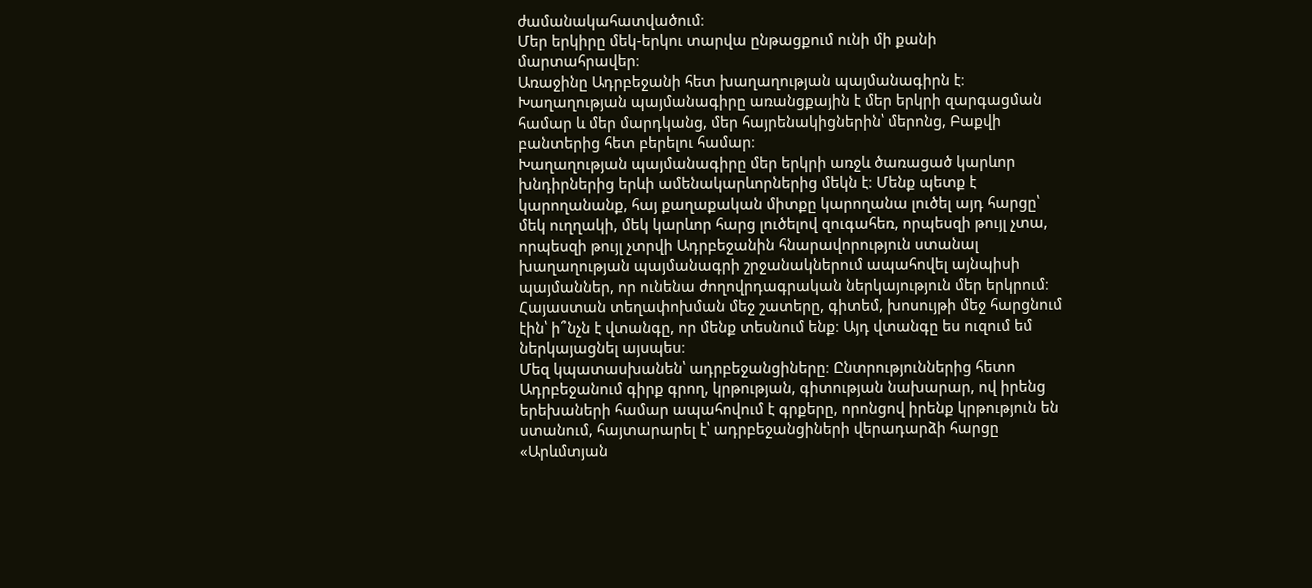ժամանակահատվածում։
Մեր երկիրը մեկ-երկու տարվա ընթացքում ունի մի քանի մարտահրավեր։
Առաջինը Ադրբեջանի հետ խաղաղության պայմանագիրն է։ Խաղաղության պայմանագիրը առանցքային է մեր երկրի զարգացման համար և մեր մարդկանց, մեր հայրենակիցներին՝ մերոնց, Բաքվի բանտերից հետ բերելու համար։
Խաղաղության պայմանագիրը մեր երկրի առջև ծառացած կարևոր խնդիրներից երևի ամենակարևորներից մեկն է։ Մենք պետք է կարողանանք, հայ քաղաքական միտքը կարողանա լուծել այդ հարցը՝ մեկ ուղղակի, մեկ կարևոր հարց լուծելով զուգահեռ, որպեսզի թույլ չտա, որպեսզի թույլ չտրվի Ադրբեջանին հնարավորություն ստանալ խաղաղության պայմանագրի շրջանակներում ապահովել այնպիսի պայմաններ, որ ունենա ժողովրդագրական ներկայություն մեր երկրում։
Հայաստան տեղափոխման մեջ շատերը, գիտեմ, խոսույթի մեջ հարցնում էին՝ ի՞նչն է վտանգը, որ մենք տեսնում ենք։ Այդ վտանգը ես ուզում եմ ներկայացնել այսպես։
Մեզ կպատասխանեն՝ ադրբեջանցիները։ Ընտրություններից հետո Ադրբեջանում գիրք գրող, կրթության, գիտության նախարար, ով իրենց երեխաների համար ապահովում է գրքերը, որոնցով իրենք կրթություն են ստանում, հայտարարել է՝ ադրբեջանցիների վերադարձի հարցը «Արևմտյան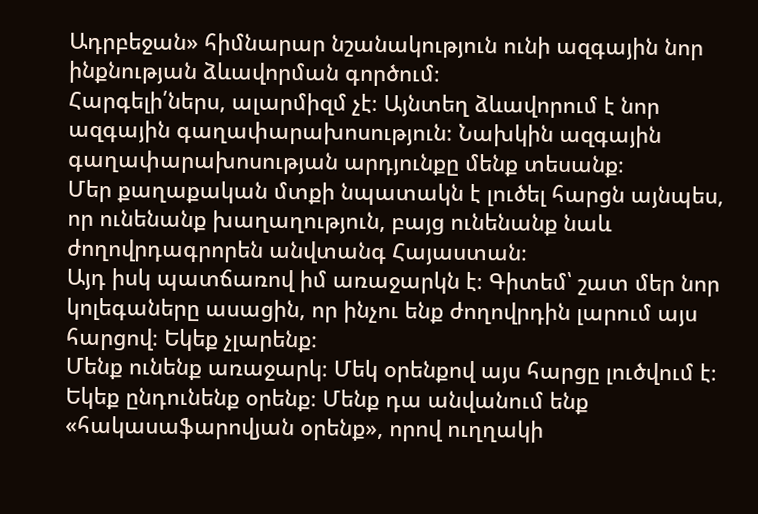Ադրբեջան» հիմնարար նշանակություն ունի ազգային նոր ինքնության ձևավորման գործում։
Հարգելի՛ներս, ալարմիզմ չէ։ Այնտեղ ձևավորում է նոր ազգային գաղափարախոսություն։ Նախկին ազգային գաղափարախոսության արդյունքը մենք տեսանք։
Մեր քաղաքական մտքի նպատակն է լուծել հարցն այնպես, որ ունենանք խաղաղություն, բայց ունենանք նաև ժողովրդագրորեն անվտանգ Հայաստան։
Այդ իսկ պատճառով իմ առաջարկն է։ Գիտեմ՝ շատ մեր նոր կոլեգաները ասացին, որ ինչու ենք ժողովրդին լարում այս հարցով։ Եկեք չլարենք։
Մենք ունենք առաջարկ։ Մեկ օրենքով այս հարցը լուծվում է։ Եկեք ընդունենք օրենք։ Մենք դա անվանում ենք «հակասաֆարովյան օրենք», որով ուղղակի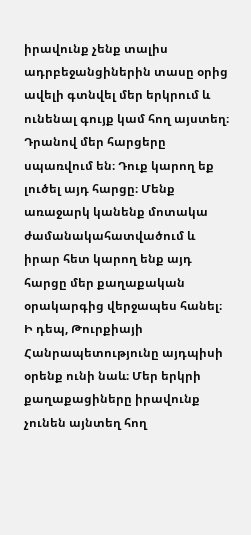իրավունք չենք տալիս ադրբեջանցիներին տասը օրից ավելի գտնվել մեր երկրում և ունենալ գույք կամ հող այստեղ։ Դրանով մեր հարցերը սպառվում են։ Դուք կարող եք լուծել այդ հարցը։ Մենք առաջարկ կանենք մոտակա ժամանակահատվածում և իրար հետ կարող ենք այդ հարցը մեր քաղաքական օրակարգից վերջապես հանել։
Ի դեպ, Թուրքիայի Հանրապետությունը այդպիսի օրենք ունի նաև։ Մեր երկրի քաղաքացիները իրավունք չունեն այնտեղ հող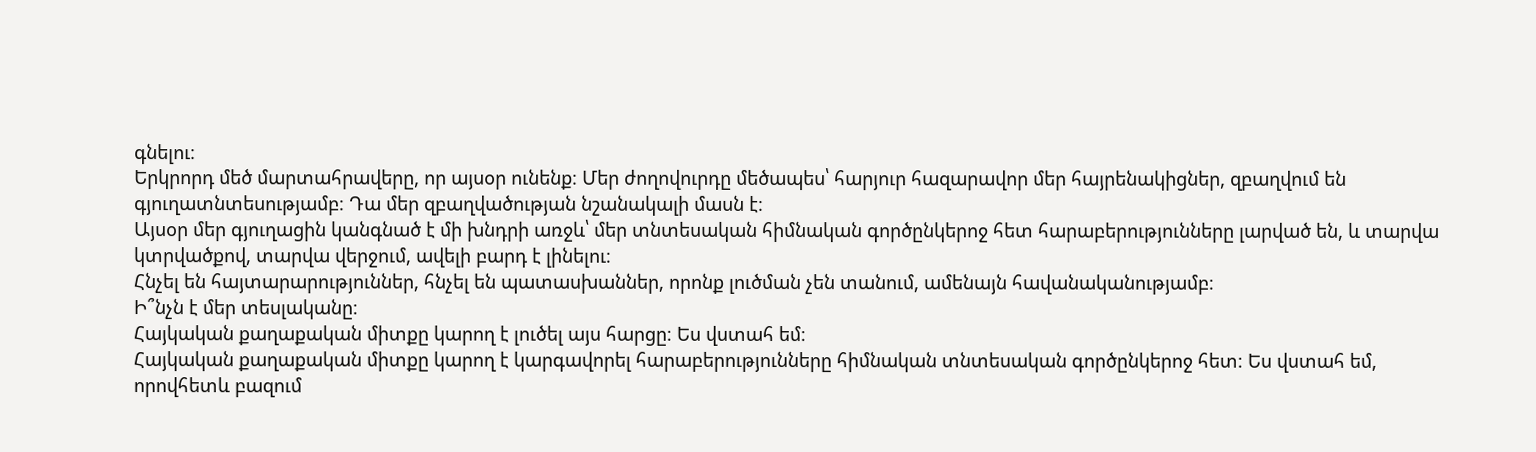գնելու։
Երկրորդ մեծ մարտահրավերը, որ այսօր ունենք։ Մեր ժողովուրդը մեծապես՝ հարյուր հազարավոր մեր հայրենակիցներ, զբաղվում են գյուղատնտեսությամբ։ Դա մեր զբաղվածության նշանակալի մասն է։
Այսօր մեր գյուղացին կանգնած է մի խնդրի առջև՝ մեր տնտեսական հիմնական գործընկերոջ հետ հարաբերությունները լարված են, և տարվա կտրվածքով, տարվա վերջում, ավելի բարդ է լինելու։
Հնչել են հայտարարություններ, հնչել են պատասխաններ, որոնք լուծման չեն տանում, ամենայն հավանականությամբ։
Ի՞նչն է մեր տեսլականը։
Հայկական քաղաքական միտքը կարող է լուծել այս հարցը։ Ես վստահ եմ։
Հայկական քաղաքական միտքը կարող է կարգավորել հարաբերությունները հիմնական տնտեսական գործընկերոջ հետ։ Ես վստահ եմ, որովհետև բազում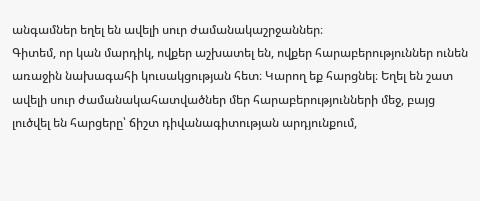անգամներ եղել են ավելի սուր ժամանակաշրջաններ։
Գիտեմ, որ կան մարդիկ, ովքեր աշխատել են, ովքեր հարաբերություններ ունեն առաջին նախագահի կուսակցության հետ։ Կարող եք հարցնել։ Եղել են շատ ավելի սուր ժամանակահատվածներ մեր հարաբերությունների մեջ, բայց լուծվել են հարցերը՝ ճիշտ դիվանագիտության արդյունքում,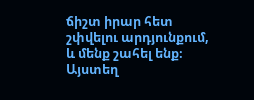ճիշտ իրար հետ շփվելու արդյունքում, և մենք շահել ենք։
Այստեղ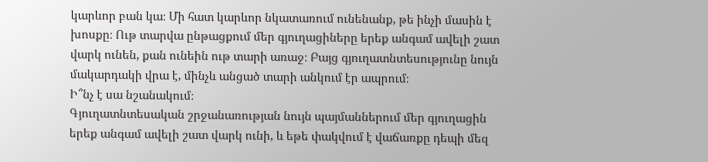կարևոր բան կա։ Մի հատ կարևոր նկատառում ունենանք, թե ինչի մասին է խոսքը։ Ութ տարվա ընթացքում մեր գյուղացիները երեք անգամ ավելի շատ վարկ ունեն, քան ունեին ութ տարի առաջ։ Բայց գյուղատնտեսությունը նույն մակարդակի վրա է, մինչև անցած տարի անկում էր ապրում։
Ի՞նչ է սա նշանակում։
Գյուղատնտեսական շրջանառության նույն պայմաններում մեր գյուղացին երեք անգամ ավելի շատ վարկ ունի, և եթե փակվում է վաճառքը դեպի մեզ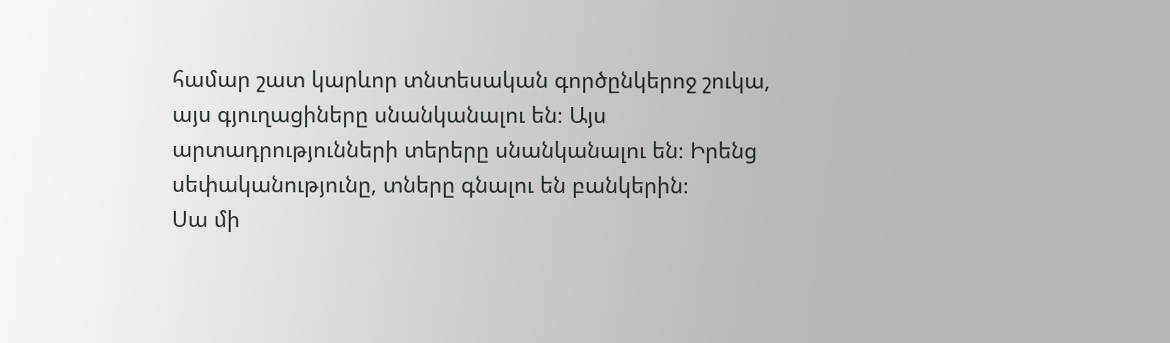համար շատ կարևոր տնտեսական գործընկերոջ շուկա, այս գյուղացիները սնանկանալու են։ Այս արտադրությունների տերերը սնանկանալու են։ Իրենց սեփականությունը, տները գնալու են բանկերին։
Սա մի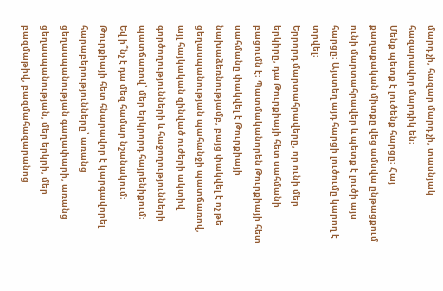մարդ չի, հազար մարդ չի, տասնյակ հազարավոր մարդիկ են։
Մենք պետք է լուծենք հարցը։ Հայ քաղաքական միտքը վեց ամսվա ընթացքում ունի մարտահրավեր և պետք է լուծի այս հարցը։ Այստեղ այդ հարցի լուծումը կարող է տրվել։
Երրորդ մարտահրավերը, որ ունի մեր երկիրը, դա Թուրքիայի հետ սահմանի բացումն է։ Պատմականորեն Թուրքիայի հետ սահմանը փակվել է Թուրքիայի նախաձեռնությամբ, բայց փակվել է ոչ թե ցեղասպանության պահանջի պատճառով, այլ հայկական զինված ուժերի ակտիվ գործողությունների և հաջողությունների պատճառով՝ մեր երկրորդ հայրենիքում։
Եվ ի՞նչ է դա մեզ համար նշանակում։
Թուրքիայի հետ հնարավոր է կարգավորել հարաբերությունները՝ առանց ցեղասպանության գաղափարի, առանց ցեղասպանության, մեր երկրի, մեր բազմաթիվ, բազմահազարանոց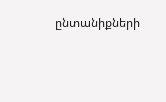ընտանիքների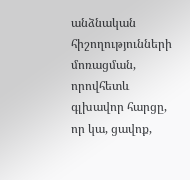անձնական հիշողությունների մոռացման, որովհետև գլխավոր հարցը, որ կա, ցավոք,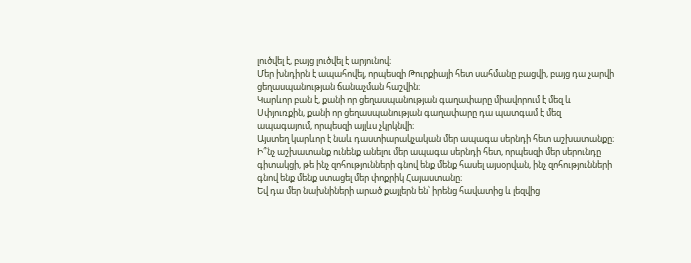լուծվել է, բայց լուծվել է արյունով։
Մեր խնդիրն է ապահովել, որպեսզի Թուրքիայի հետ սահմանը բացվի, բայց դա չարվի ցեղասպանության ճանաչման հաշվին։
Կարևոր բան է, քանի որ ցեղասպանության գաղափարը միավորում է մեզ և Սփյուռքին, քանի որ ցեղասպանության գաղափարը դա պատգամ է մեզ ապագայում, որպեսզի այլևս չկրկնվի։
Այստեղ կարևոր է նաև դաստիարակչական մեր ապագա սերնդի հետ աշխատանքը։
Ի՞նչ աշխատանք ունենք անելու մեր ապագա սերնդի հետ, որպեսզի մեր սերունդը գիտակցի, թե ինչ զոհությունների գնով ենք մենք հասել այսօրվան, ինչ զոհությունների գնով ենք մենք ստացել մեր փոքրիկ Հայաստանը։
Եվ դա մեր նախնիների արած քայլերն են՝ իրենց հավատից և լեզվից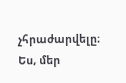չհրաժարվելը։
Ես, մեր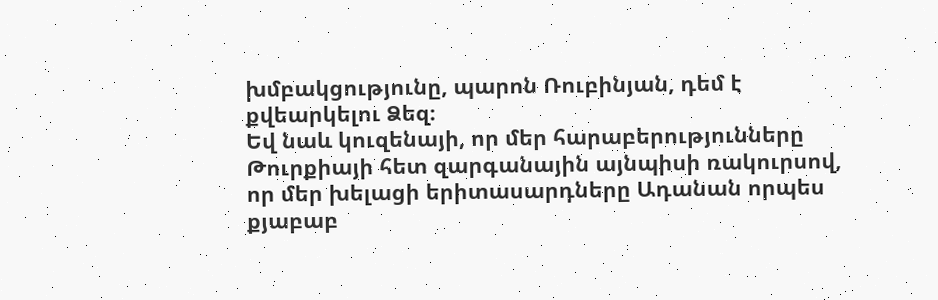խմբակցությունը, պարոն Ռուբինյան, դեմ է քվեարկելու Ձեզ։
Եվ նաև կուզենայի, որ մեր հարաբերությունները Թուրքիայի հետ զարգանային այնպիսի ռակուրսով, որ մեր խելացի երիտասարդները Ադանան որպես քյաբաբ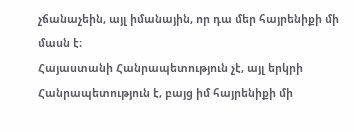չճանաչեին, այլ իմանային, որ դա մեր հայրենիքի մի մասն է։
Հայաստանի Հանրապետություն չէ, այլ երկրի Հանրապետություն է, բայց իմ հայրենիքի մի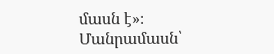մասն է»։
Մանրամասն՝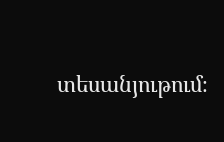տեսանյութում։